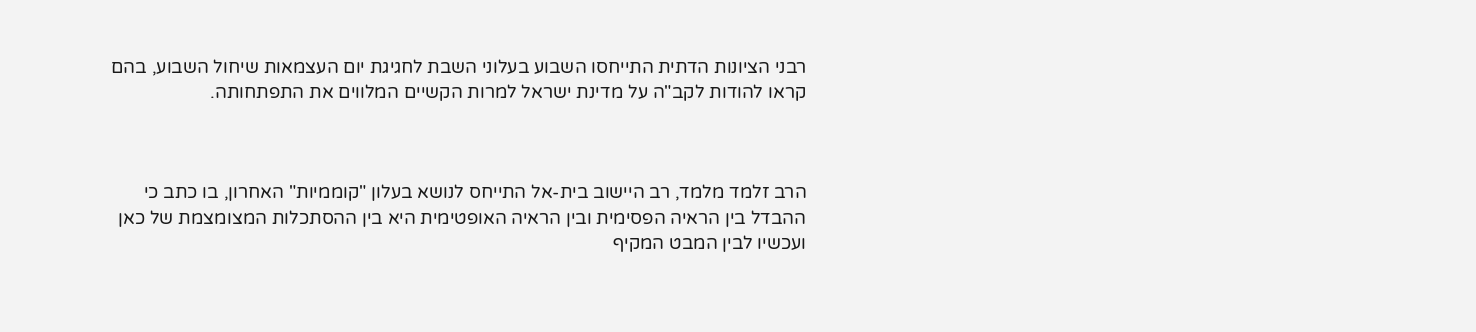רבני הציונות הדתית התייחסו השבוע בעלוני השבת לחגיגת יום העצמאות שיחול השבוע, בהם קראו להודות לקב"ה על מדינת ישראל למרות הקשיים המלווים את התפתחותה.



הרב זלמד מלמד, רב היישוב בית-אל התייחס לנושא בעלון "קוממיות" האחרון, בו כתב כי ההבדל בין הראיה הפסימית ובין הראיה האופטימית היא בין ההסתכלות המצומצמת של כאן ועכשיו לבין המבט המקיף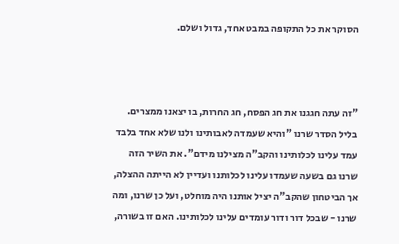הסוקר את כל התקופה במבט אחד, גדול ושלם.



"זה עתה חגגנו את חג הפסח, חג החרות, בו יצאנו ממצרים. בליל הסדר שרנו "והיא שעמדה לאבותינו ולנו שלא אחד בלבד עמד עלינו לכלותינו והקב"ה מצילנו מידם". את השיר הזה שרנו גם בשעה שעמדו עלינו לכלותנו ועדיין לא הייתה ההצלה, אך הביטחון שהקב"ה יציל אותנו היה מוחלט, ועל כן שרנו, ומה שרנו - שבכל דור ודור עומדים עלינו לכלותינו. האם זו בשורה,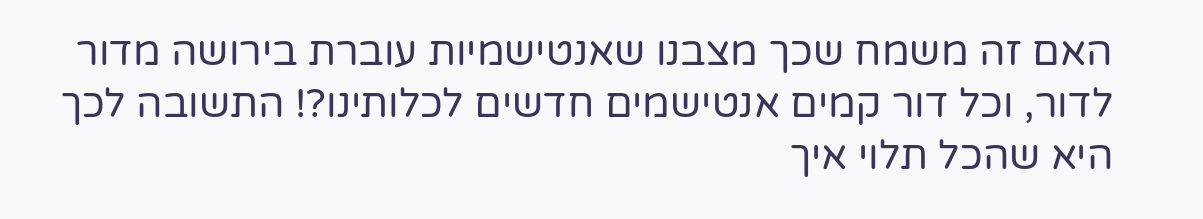האם זה משמח שכך מצבנו שאנטישמיות עוברת בירושה מדור לדור, וכל דור קמים אנטישמים חדשים לכלותינו?! התשובה לכך היא שהכל תלוי איך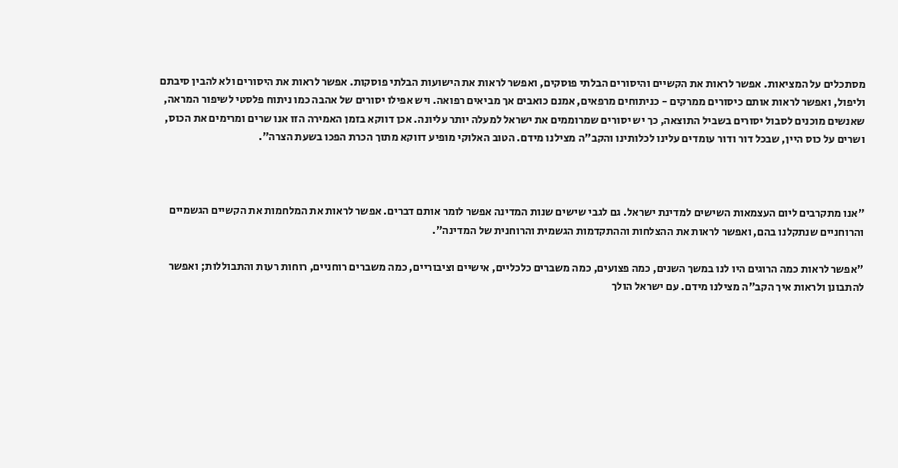מסתכלים על המציאות. אפשר לראות את הקשיים והיסורים הבלתי פוסקים, ואפשר לראות את הישועות הבלתי פוסקות. אפשר לראות את היסורים ולא להבין סיבתם וליפול, ואפשר לראות אותם כיסורים ממרקים - כניתוחים מרפאים, אמנם כואבים אך מביאים רפואה. ויש אפילו יסורים של אהבה כמו ניתוח פלסטי לשיפור המראה, שאנשים מוכנים לסבול יסורים בשביל התוצאה, כך יש יסורים שמרוממים את ישראל למעלה יותר עליונה. אכן דווקא בזמן האמירה הזו אנו שרים ומרימים את הכוס, ושרים על כוס היין, שבכל דור ודור עומדים עלינו לכלותינו והקב"ה מצילנו מידם. הטוב האלוקי מופיע דווקא מתוך הכרת הפכו בשעת הצרה".



"אנו מתקרבים ליום העצמאות השישים למדינת ישראל. גם לגבי שישים שנות המדינה אפשר לומר אותם דברים. אפשר לראות את המלחמות את הקשיים הגשמיים והרוחניים שנתקלנו בהם, ואפשר לראות את ההצלחות וההתקדמות הגשמית והרוחנית של המדינה".

"אפשר לראות כמה הרוגים היו לנו במשך השנים, כמה פצועים, כמה משברים כלכליים, אישיים וציבוריים, כמה משברים רוחניים, רוחות רעות והתבוללות; ואפשר להתבונן ולראות איך הקב"ה מצילנו מידם. עם ישראל הולך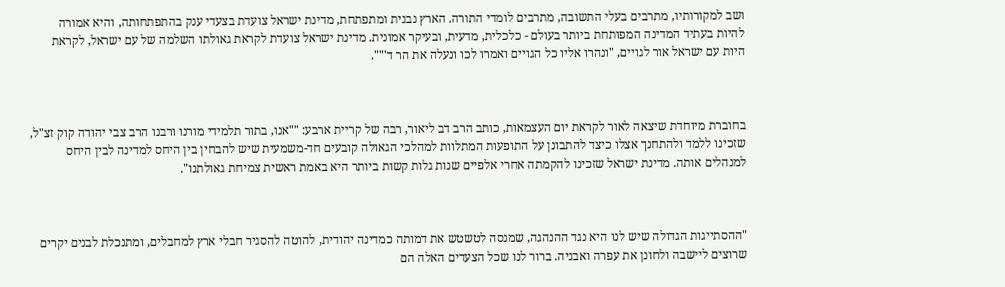ושב למקורותיו, מתרבים בעלי התשובה, מתרבים לומדי התורה. הארץ נבנית ומתפתחת, מדינת ישראל צועדת בצעדי ענק בהתפתחותה, והיא אמורה להיות בעתיד המדינה המפותחת ביותר בעולם - כלכלית, מדעית, ובעיקר אמונית. מדינת ישראל צועדת לקראת גאולתו השלמה של עם ישראל, לקראת היות עם ישראל אור לגויים, "ונהרו אליו כל הגויים ואמרו לכו ונעלה את הר ד'"".



בחוברת מיוחדת שיצאה לאור לקראת יום העצמאות, כותב הרב דב ליאור, רבה של קריית ארבע: ""אנו, בתור תלמידי מורנו ורבנו הרב צבי יהודה קוק זצ"ל, שזכינו ללמד ולהתחנך אצלו כיצד להתבונן על התופעות המתלוות למהלכי הגאולה קובעים חד-משמעית שיש להבחין בין היחס למדינה לבין היחס למנהלים אותה. מדינת ישראל שזכינו להקמתה אחרי אלפיים שנות גלות קשות ביותר היא באמת ראשית צמיחת גאולתנו".



"ההסתייגות הגדולה שיש לנו היא נגד ההנהגה, שמנסה לטשטש את דמותה כמדינה יהודית, להוטה להסגיר חבלי ארץ למחבלים, ומתנכלת לבנים יקרים שרוצים ליישבה ולחונן את עפרה ואבניה. ברור לנו שכל הצעדים האלה הם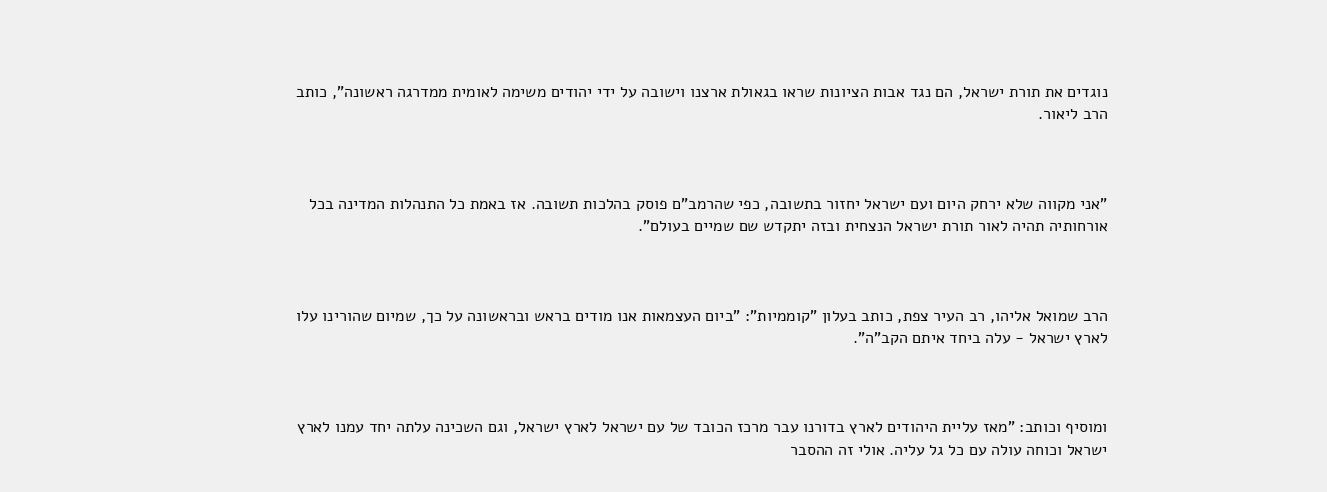נוגדים את תורת ישראל, הם נגד אבות הציונות שראו בגאולת ארצנו וישובה על ידי יהודים משימה לאומית ממדרגה ראשונה", כותב הרב ליאור.



"אני מקווה שלא ירחק היום ועם ישראל יחזור בתשובה, כפי שהרמב"ם פוסק בהלכות תשובה. אז באמת כל התנהלות המדינה בכל אורחותיה תהיה לאור תורת ישראל הנצחית ובזה יתקדש שם שמיים בעולם".



הרב שמואל אליהו, רב העיר צפת, כותב בעלון "קוממיות": "ביום העצמאות אנו מודים בראש ובראשונה על כך, שמיום שהורינו עלו לארץ ישראל - עלה ביחד איתם הקב"ה".



ומוסיף וכותב: "מאז עליית היהודים לארץ בדורנו עבר מרכז הכובד של עם ישראל לארץ ישראל, וגם השכינה עלתה יחד עמנו לארץ ישראל וכוחה עולה עם כל גל עליה. אולי זה ההסבר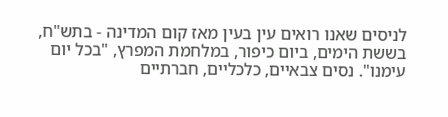לניסים שאנו רואים עין בעין מאז קום המדינה - בתש"ח, בששת הימים, ביום כיפור, במלחמת המפרץ, "בכל יום עימנו". נסים צבאיים, כלכליים, חברתיים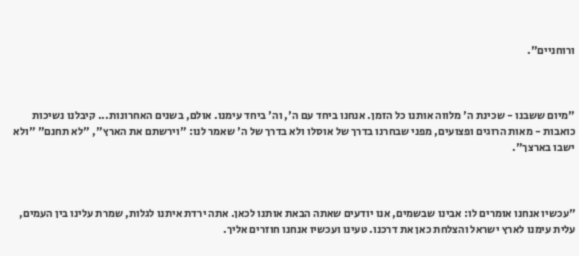ורוחניים".



"מיום ששבנו - שכינת ה' מלווה אותנו כל הזמן. אנחנו ביחד עם ה', וה' ביחד עימנו. אולם, בשנים האחרונות... קיבלנו נשיכות כואבות - מאות הרוגים ופצועים, מפני שבחרנו בדרך של אוסלו ולא בדרך של ה' שאמר לנו: "וירשתם את הארץ", "לא תחנם" "ולא ישבו בארצך".



"עכשיו אנחנו אומרים לו: אבינו שבשמים, אנו יודעים שאתה הבאת אותנו לכאן. אתה ירדת איתנו לגלות, שמרת עלינו בין העמים, עלית עימנו לארץ ישראל והצלחת כאן את דרכנו. טעינו ועכשיו אנחנו חוזרים אליך.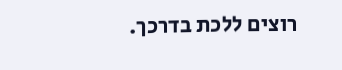רוצים ללכת בדרכך.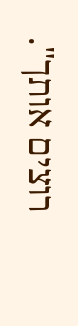רוצים אותך".